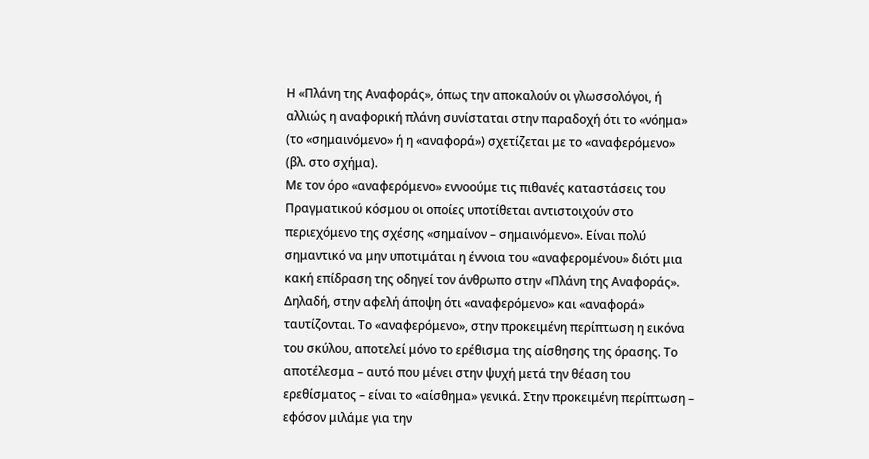Η «Πλάνη της Αναφοράς», όπως την αποκαλούν οι γλωσσολόγοι, ή αλλιώς η αναφορική πλάνη συνίσταται στην παραδοχή ότι το «νόημα» (το «σημαινόμενο» ή η «αναφορά») σχετίζεται με το «αναφερόμενο» (βλ. στο σχήμα).
Με τον όρο «αναφερόμενο» εννοούμε τις πιθανές καταστάσεις του Πραγματικού κόσμου οι οποίες υποτίθεται αντιστοιχούν στο περιεχόμενο της σχέσης «σημαίνον – σημαινόμενο». Είναι πολύ σημαντικό να μην υποτιμάται η έννοια του «αναφερομένου» διότι μια κακή επίδραση της οδηγεί τον άνθρωπο στην «Πλάνη της Αναφοράς». Δηλαδή, στην αφελή άποψη ότι «αναφερόμενο» και «αναφορά» ταυτίζονται. Το «αναφερόμενο», στην προκειμένη περίπτωση η εικόνα του σκύλου, αποτελεί μόνο το ερέθισμα της αίσθησης της όρασης. Το αποτέλεσμα – αυτό που μένει στην ψυχή μετά την θέαση του ερεθίσματος – είναι το «αίσθημα» γενικά. Στην προκειμένη περίπτωση – εφόσον μιλάμε για την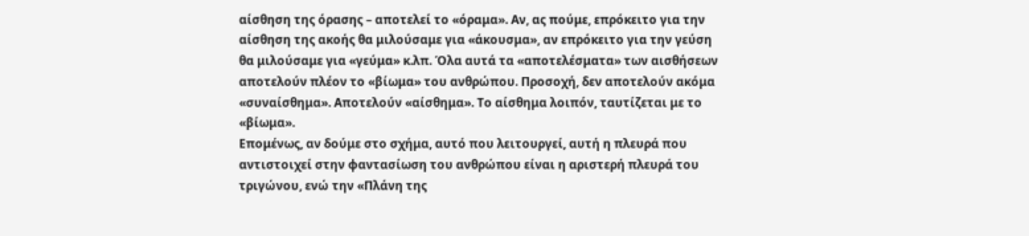αίσθηση της όρασης – αποτελεί το «όραμα». Αν, ας πούμε, επρόκειτο για την αίσθηση της ακοής θα μιλούσαμε για «άκουσμα», αν επρόκειτο για την γεύση θα μιλούσαμε για «γεύμα» κ.λπ. Όλα αυτά τα «αποτελέσματα» των αισθήσεων αποτελούν πλέον το «βίωμα» του ανθρώπου. Προσοχή, δεν αποτελούν ακόμα «συναίσθημα». Αποτελούν «αίσθημα». Το αίσθημα λοιπόν, ταυτίζεται με το «βίωμα».
Επομένως, αν δούμε στο σχήμα, αυτό που λειτουργεί, αυτή η πλευρά που αντιστοιχεί στην φαντασίωση του ανθρώπου είναι η αριστερή πλευρά του τριγώνου, ενώ την «Πλάνη της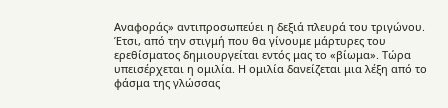Αναφοράς» αντιπροσωπεύει η δεξιά πλευρά του τριγώνου.
Έτσι, από την στιγμή που θα γίνουμε μάρτυρες του ερεθίσματος δημιουργείται εντός μας το «βίωμα». Τώρα υπεισέρχεται η ομιλία. Η ομιλία δανείζεται μια λέξη από το φάσμα της γλώσσας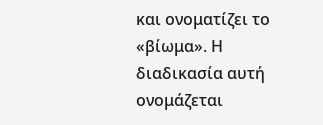και ονοματίζει το «βίωμα». Η διαδικασία αυτή ονομάζεται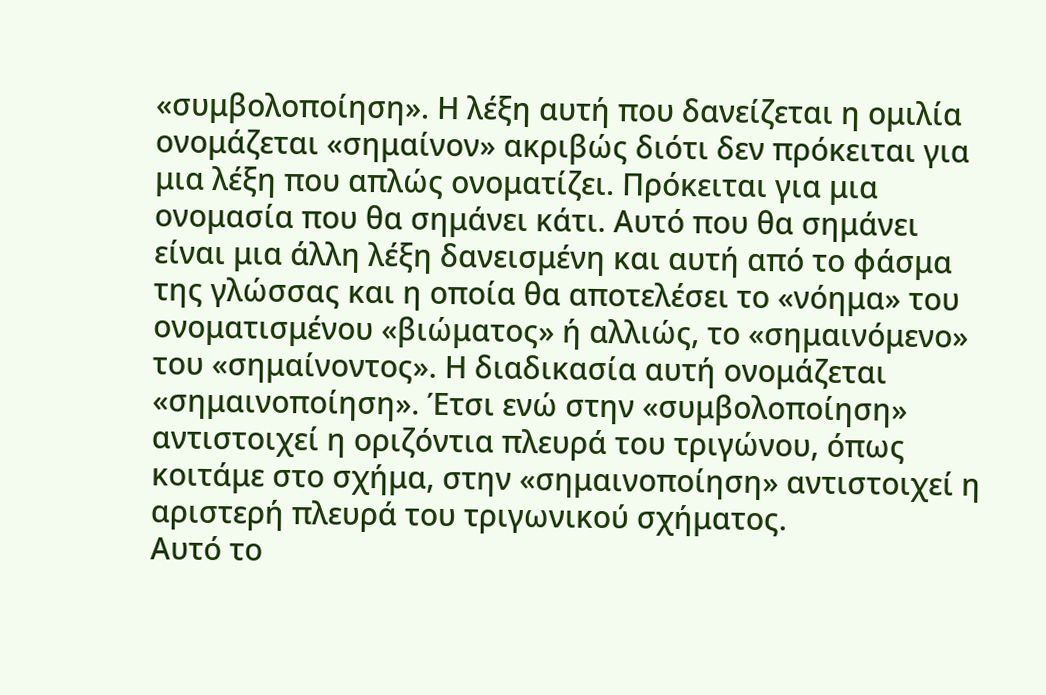«συμβολοποίηση». Η λέξη αυτή που δανείζεται η ομιλία ονομάζεται «σημαίνον» ακριβώς διότι δεν πρόκειται για μια λέξη που απλώς ονοματίζει. Πρόκειται για μια ονομασία που θα σημάνει κάτι. Αυτό που θα σημάνει είναι μια άλλη λέξη δανεισμένη και αυτή από το φάσμα της γλώσσας και η οποία θα αποτελέσει το «νόημα» του ονοματισμένου «βιώματος» ή αλλιώς, το «σημαινόμενο» του «σημαίνοντος». Η διαδικασία αυτή ονομάζεται «σημαινοποίηση». Έτσι ενώ στην «συμβολοποίηση» αντιστοιχεί η οριζόντια πλευρά του τριγώνου, όπως κοιτάμε στο σχήμα, στην «σημαινοποίηση» αντιστοιχεί η αριστερή πλευρά του τριγωνικού σχήματος.
Αυτό το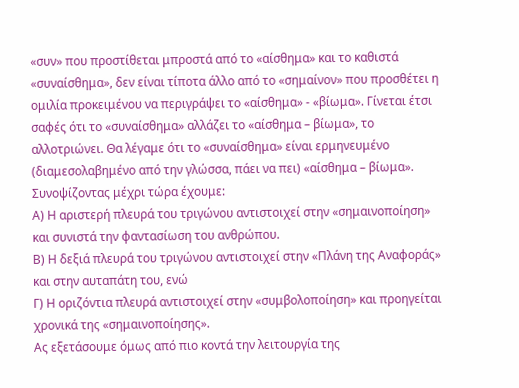«συν» που προστίθεται μπροστά από το «αίσθημα» και το καθιστά «συναίσθημα», δεν είναι τίποτα άλλο από το «σημαίνον» που προσθέτει η ομιλία προκειμένου να περιγράψει το «αίσθημα» - «βίωμα». Γίνεται έτσι σαφές ότι το «συναίσθημα» αλλάζει το «αίσθημα – βίωμα», το αλλοτριώνει. Θα λέγαμε ότι το «συναίσθημα» είναι ερμηνευμένο (διαμεσολαβημένο από την γλώσσα, πάει να πει) «αίσθημα – βίωμα».
Συνοψίζοντας μέχρι τώρα έχουμε:
Α) Η αριστερή πλευρά του τριγώνου αντιστοιχεί στην «σημαινοποίηση» και συνιστά την φαντασίωση του ανθρώπου.
Β) Η δεξιά πλευρά του τριγώνου αντιστοιχεί στην «Πλάνη της Αναφοράς» και στην αυταπάτη του, ενώ
Γ) Η οριζόντια πλευρά αντιστοιχεί στην «συμβολοποίηση» και προηγείται χρονικά της «σημαινοποίησης».
Ας εξετάσουμε όμως από πιο κοντά την λειτουργία της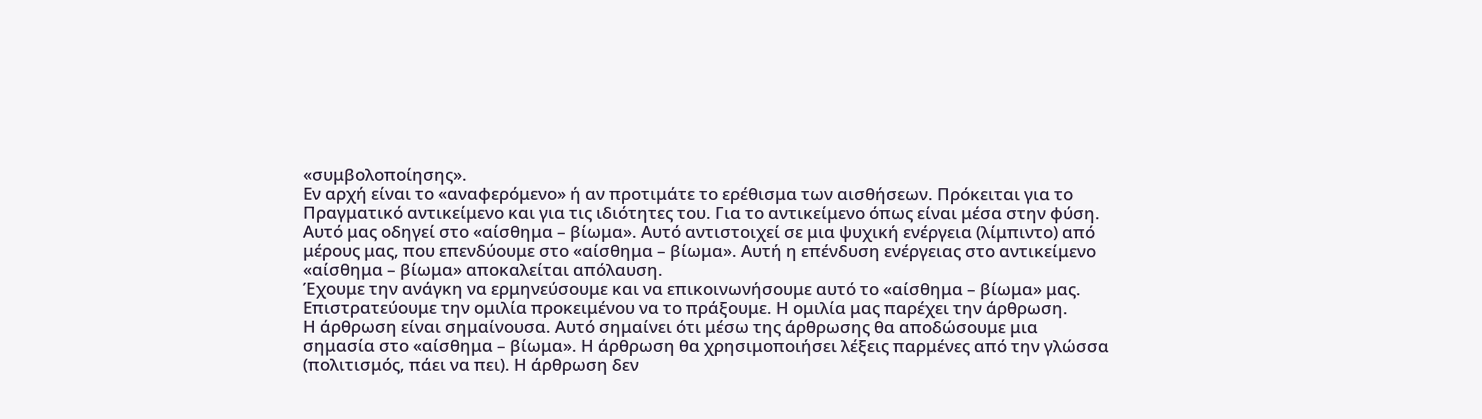«συμβολοποίησης».
Εν αρχή είναι το «αναφερόμενο» ή αν προτιμάτε το ερέθισμα των αισθήσεων. Πρόκειται για το Πραγματικό αντικείμενο και για τις ιδιότητες του. Για το αντικείμενο όπως είναι μέσα στην φύση.
Αυτό μας οδηγεί στο «αίσθημα – βίωμα». Αυτό αντιστοιχεί σε μια ψυχική ενέργεια (λίμπιντο) από μέρους μας, που επενδύουμε στο «αίσθημα – βίωμα». Αυτή η επένδυση ενέργειας στο αντικείμενο «αίσθημα – βίωμα» αποκαλείται απόλαυση.
Έχουμε την ανάγκη να ερμηνεύσουμε και να επικοινωνήσουμε αυτό το «αίσθημα – βίωμα» μας. Επιστρατεύουμε την ομιλία προκειμένου να το πράξουμε. Η ομιλία μας παρέχει την άρθρωση.
Η άρθρωση είναι σημαίνουσα. Αυτό σημαίνει ότι μέσω της άρθρωσης θα αποδώσουμε μια σημασία στο «αίσθημα – βίωμα». Η άρθρωση θα χρησιμοποιήσει λέξεις παρμένες από την γλώσσα (πολιτισμός, πάει να πει). Η άρθρωση δεν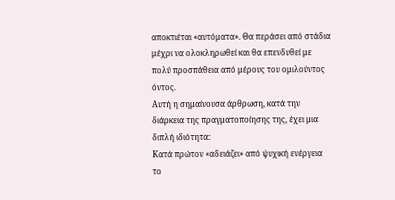αποκτιέται «αυτόματα». Θα περάσει από στάδια μέχρι να ολοκληρωθεί και θα επενδυθεί με πολύ προσπάθεια από μέρους του ομιλούντος όντος.
Αυτή η σημαίνουσα άρθρωση, κατά την διάρκεια της πραγματοποίησης της, έχει μια διπλή ιδιότητα:
Κατά πρώτον «αδειάζει» από ψυχική ενέργεια το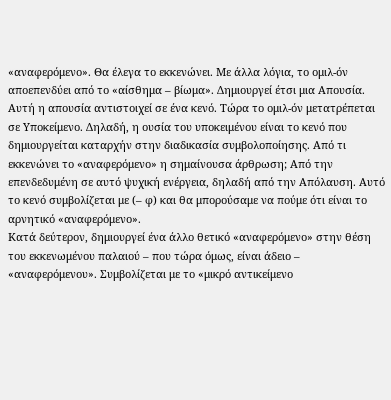«αναφερόμενο». Θα έλεγα το εκκενώνει. Με άλλα λόγια, το ομιλ-όν αποεπενδύει από το «αίσθημα – βίωμα». Δημιουργεί έτσι μια Απουσία. Αυτή η απουσία αντιστοιχεί σε ένα κενό. Τώρα το ομιλ-όν μετατρέπεται σε Υποκείμενο. Δηλαδή, η ουσία του υποκειμένου είναι το κενό που δημιουργείται καταρχήν στην διαδικασία συμβολοποίησης. Από τι εκκενώνει το «αναφερόμενο» η σημαίνουσα άρθρωση; Από την επενδεδυμένη σε αυτό ψυχική ενέργεια, δηλαδή από την Απόλαυση. Αυτό το κενό συμβολίζεται με (– φ) και θα μπορούσαμε να πούμε ότι είναι το αρνητικό «αναφερόμενο».
Κατά δεύτερον, δημιουργεί ένα άλλο θετικό «αναφερόμενο» στην θέση του εκκενωμένου παλαιού – που τώρα όμως, είναι άδειο – «αναφερόμενου». Συμβολίζεται με το «μικρό αντικείμενο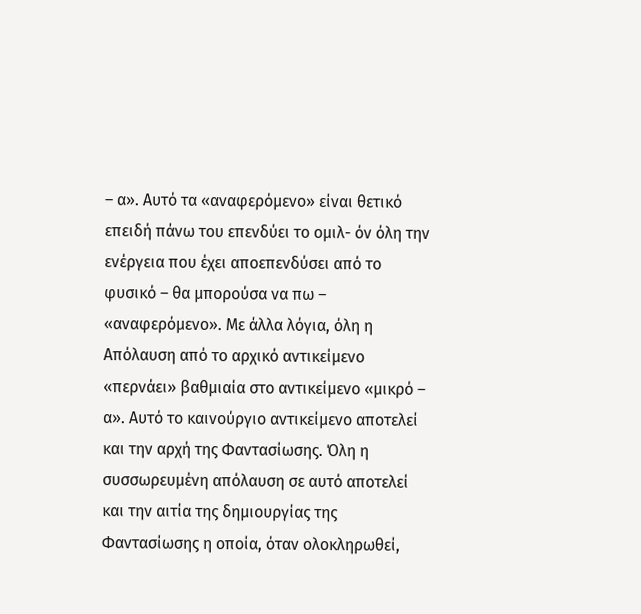– α». Αυτό τα «αναφερόμενο» είναι θετικό επειδή πάνω του επενδύει το ομιλ- όν όλη την ενέργεια που έχει αποεπενδύσει από το φυσικό – θα μπορούσα να πω – «αναφερόμενο». Με άλλα λόγια, όλη η Απόλαυση από το αρχικό αντικείμενο «περνάει» βαθμιαία στο αντικείμενο «μικρό – α». Αυτό το καινούργιο αντικείμενο αποτελεί και την αρχή της Φαντασίωσης. Όλη η συσσωρευμένη απόλαυση σε αυτό αποτελεί και την αιτία της δημιουργίας της Φαντασίωσης η οποία, όταν ολοκληρωθεί,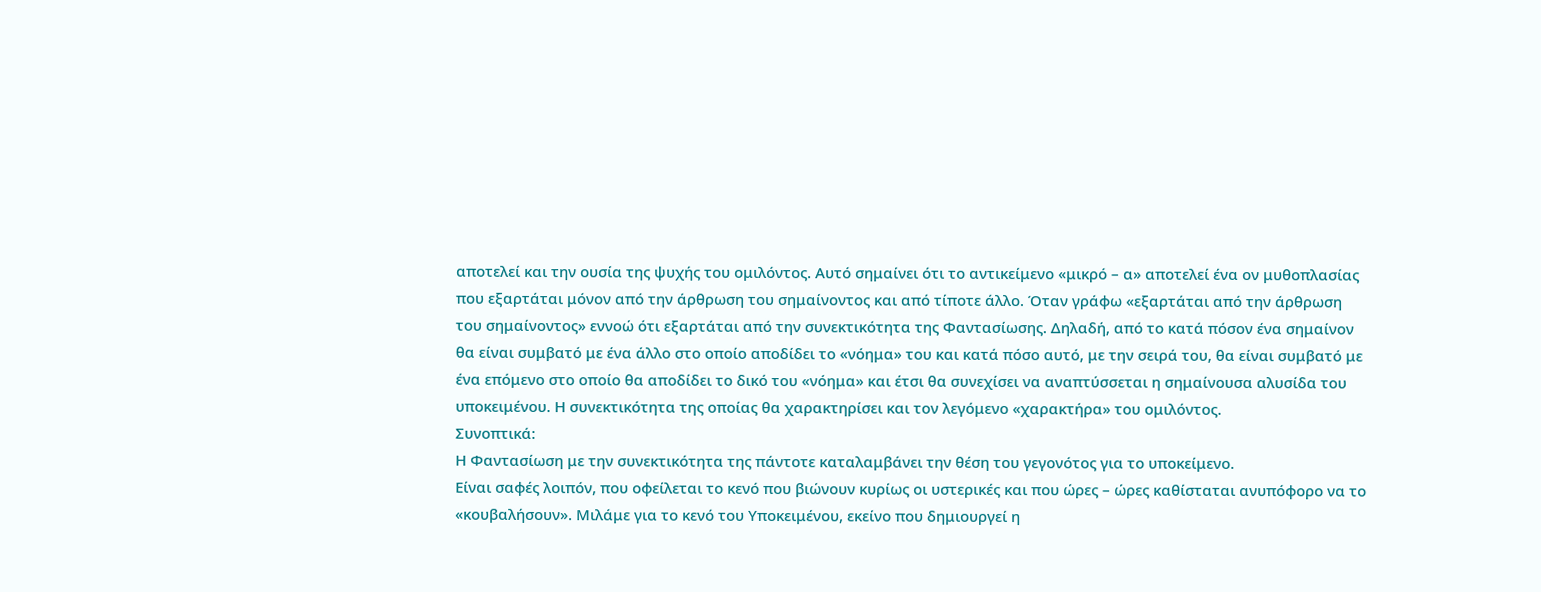αποτελεί και την ουσία της ψυχής του ομιλόντος. Αυτό σημαίνει ότι το αντικείμενο «μικρό – α» αποτελεί ένα ον μυθοπλασίας που εξαρτάται μόνον από την άρθρωση του σημαίνοντος και από τίποτε άλλο. Όταν γράφω «εξαρτάται από την άρθρωση του σημαίνοντος» εννοώ ότι εξαρτάται από την συνεκτικότητα της Φαντασίωσης. Δηλαδή, από το κατά πόσον ένα σημαίνον θα είναι συμβατό με ένα άλλο στο οποίο αποδίδει το «νόημα» του και κατά πόσο αυτό, με την σειρά του, θα είναι συμβατό με ένα επόμενο στο οποίο θα αποδίδει το δικό του «νόημα» και έτσι θα συνεχίσει να αναπτύσσεται η σημαίνουσα αλυσίδα του υποκειμένου. Η συνεκτικότητα της οποίας θα χαρακτηρίσει και τον λεγόμενο «χαρακτήρα» του ομιλόντος.
Συνοπτικά:
Η Φαντασίωση με την συνεκτικότητα της πάντοτε καταλαμβάνει την θέση του γεγονότος για το υποκείμενο.
Είναι σαφές λοιπόν, που οφείλεται το κενό που βιώνουν κυρίως οι υστερικές και που ώρες – ώρες καθίσταται ανυπόφορο να το «κουβαλήσουν». Μιλάμε για το κενό του Υποκειμένου, εκείνο που δημιουργεί η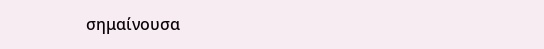σημαίνουσα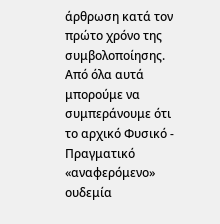άρθρωση κατά τον πρώτο χρόνο της συμβολοποίησης.
Από όλα αυτά μπορούμε να συμπεράνουμε ότι το αρχικό Φυσικό - Πραγματικό «αναφερόμενο» ουδεμία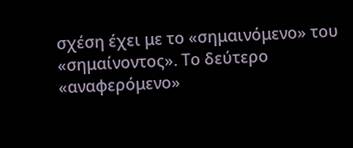σχέση έχει με το «σημαινόμενο» του «σημαίνοντος». Το δεύτερο «αναφερόμενο»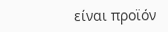είναι προϊόν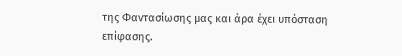της Φαντασίωσης μας και άρα έχει υπόσταση επίφασης.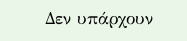Δεν υπάρχουν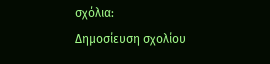σχόλια:
Δημοσίευση σχολίου